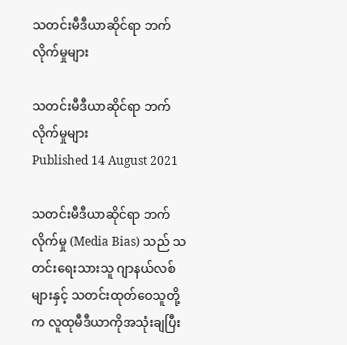သတင်းမီဒီယာဆိုင်ရာ ဘက်လိုက်မှုများ

သတင်းမီဒီယာဆိုင်ရာ ဘက်လိုက်မှုများ
Published 14 August 2021

သတင်းမီဒီယာဆိုင်ရာ ဘက်လိုက်မှု (Media Bias) သည် သတင်းရေးသားသူ ဂျာနယ်လစ်များနှင့် သတင်းထုတ်ဝေသူတို့က လူထုမီဒီယာကိုအသုံးချပြီး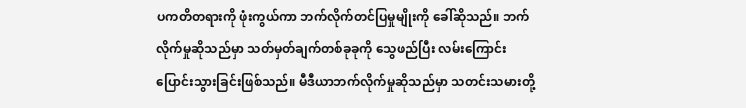ပကတိတရားကို ဖုံးကွယ်ကာ ဘက်လိုက်တင်ပြမှုမျိုးကို ခေါ်ဆိုသည်။ ဘက်လိုက်မှုဆိုသည်မှာ သတ်မှတ်ချက်တစ်ခုခုကို သွေဖည်ပြီး လမ်းကြောင်းပြောင်းသွားခြင်းဖြစ်သည်။ မီဒီယာဘက်လိုက်မှုဆိုသည်မှာ သတင်းသမားတို့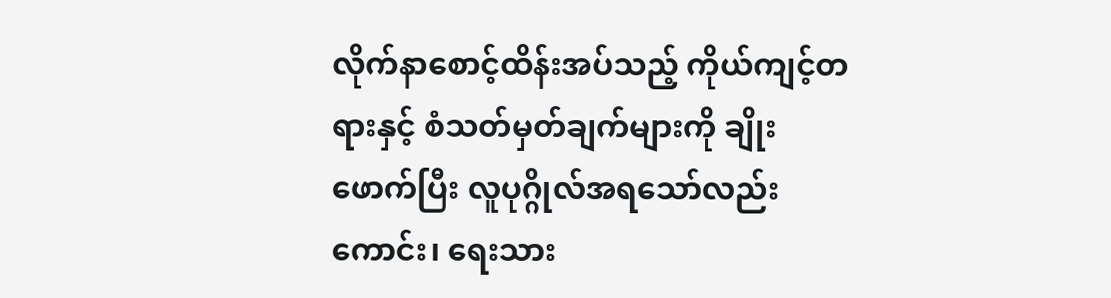လိုက်နာစောင့်ထိန်းအပ်သည့် ကိုယ်ကျင့်တရားနှင့် စံသတ်မှတ်ချက်များကို ချိုးဖောက်ပြီး လူပုဂ္ဂိုလ်အရသော်လည်းကောင်း၊ ရေးသား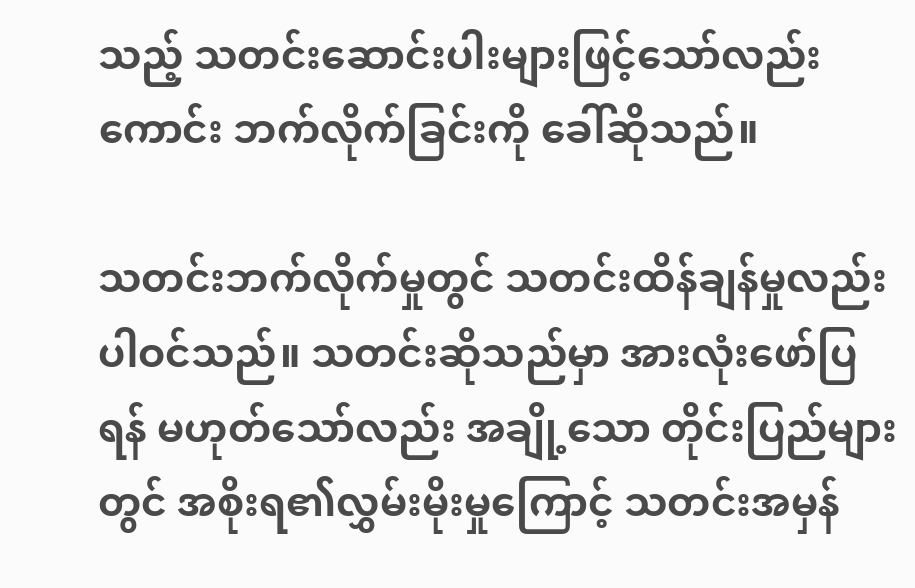သည့် သတင်းဆောင်းပါးများဖြင့်သော်လည်းကောင်း ဘက်လိုက်ခြင်းကို ခေါ်ဆိုသည်။

သတင်းဘက်လိုက်မှုတွင် သတင်းထိန်ချန်မှုလည်း ပါဝင်သည်။ သတင်းဆိုသည်မှာ အားလုံးဖော်ပြရန် မဟုတ်သော်လည်း အချို့သော တိုင်းပြည်များတွင် အစိုးရ၏လွှမ်းမိုးမှုကြောင့် သတင်းအမှန်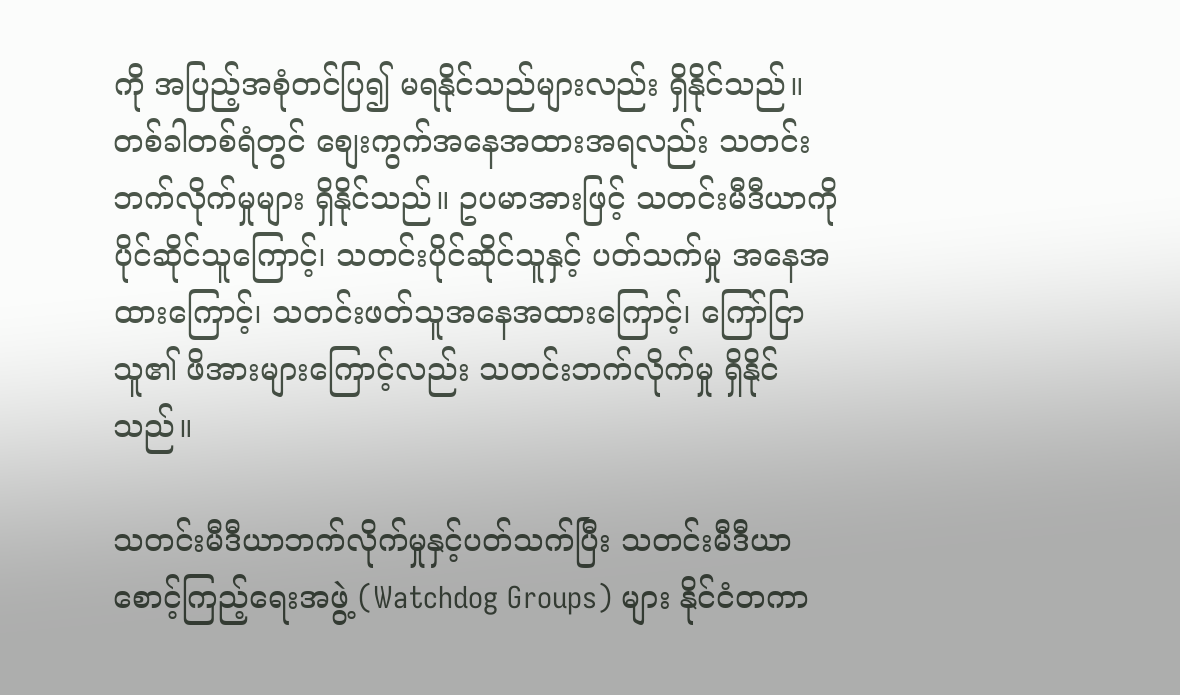ကို အပြည့်အစုံတင်ပြ၍ မရနိုင်သည်များလည်း ရှိနိုင်သည်။ တစ်ခါတစ်ရံတွင် စျေးကွက်အနေအထားအရလည်း သတင်းဘက်လိုက်မှုများ ရှိနိုင်သည်။ ဥပမာအားဖြင့် သတင်းမီဒီယာကို ပိုင်ဆိုင်သူကြောင့်၊ သတင်းပိုင်ဆိုင်သူနှင့် ပတ်သက်မှု အနေအထားကြောင့်၊ သတင်းဖတ်သူအနေအထားကြောင့်၊ ကြော်ငြာသူ၏ ဖိအားများကြောင့်လည်း သတင်းဘက်လိုက်မှု ရှိနိုင်သည်။

သတင်းမီဒီယာဘက်လိုက်မှုနှင့်ပတ်သက်ပြီး သတင်းမီဒီယာ စောင့်ကြည့်ရေးအဖွဲ့ (Watchdog Groups) များ နိုင်ငံတကာ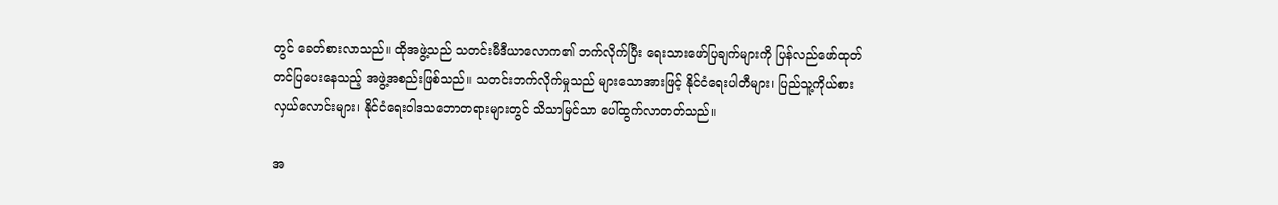တွင် ခေတ်စားလာသည်။ ထိုအဖွဲ့သည် သတင်းမီဒီယာလောက၏ ဘက်လိုက်ပြီး ရေးသားဖော်ပြချက်များကို ပြန်လည်ဖော်ထုတ် တင်ပြပေးနေသည့် အဖွဲ့အစည်းဖြစ်သည်။ သတင်းဘက်လိုက်မှုသည် များသောအားဖြင့် နိုင်ငံရေးပါတီများ၊ ပြည်သူ့ကိုယ်စားလှယ်လောင်းများ၊ နိုင်ငံရေးဝါဒသဘောတရားများတွင် သိသာမြင်သာ ပေါ်ထွက်လာတတ်သည်။

အ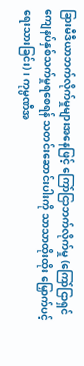ခြားမီဒီယာဘက်လိုက်မှုများအနေဖြင့် ကြော်ငြာဘက်လိုက်မှု (ကြော်ငြာရှင် ကျေနပ်နှစ်သက်မှုရစေရန် သတင်းဆောင်းပါးကို သာသာထိုးထိုး မြှောက်ပင့်ရေးသားခြင်း)၊ ကုမ္ပဏီအ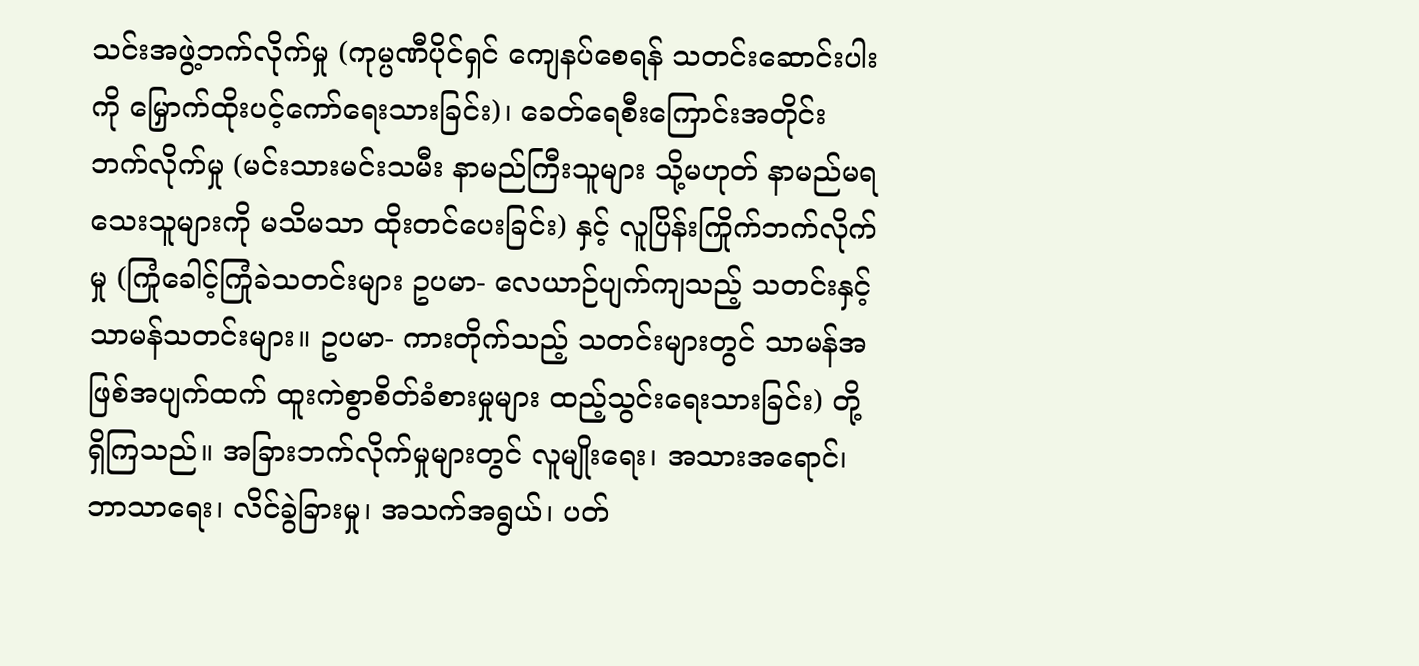သင်းအဖွဲ့ဘက်လိုက်မှု (ကုမ္ပဏီပိုင်ရှင် ကျေနပ်စေရန် သတင်းဆောင်းပါးကို မြှောက်ထိုးပင့်ကော်ရေးသားခြင်း)၊ ခေတ်ရေစီးကြောင်းအတိုင်း ဘက်လိုက်မှု (မင်းသားမင်းသမီး နာမည်ကြီးသူများ သို့မဟုတ် နာမည်မရသေးသူများကို မသိမသာ ထိုးတင်ပေးခြင်း) နှင့် လူပြိန်းကြိုက်ဘက်လိုက်မှု (ကြုံခေါင့်ကြုံခဲသတင်းများ ဥပမာ- လေယာဉ်ပျက်ကျသည့် သတင်းနှင့် သာမန်သတင်းများ။ ဥပမာ- ကားတိုက်သည့် သတင်းများတွင် သာမန်အဖြစ်အပျက်ထက် ထူးကဲစွာစိတ်ခံစားမှုများ ထည့်သွင်းရေးသားခြင်း) တို့ ရှိကြသည်။ အခြားဘက်လိုက်မှုများတွင် လူမျိုးရေး၊ အသားအရောင်၊ ဘာသာရေး၊ လိင်ခွဲခြားမှု၊ အသက်အရွယ်၊ ပတ်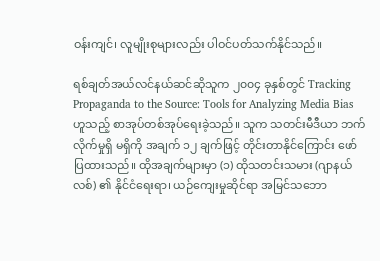ဝန်းကျင်၊ လူမျိုးစုများလည်း ပါဝင်ပတ်သက်နိုင်သည်။

ရစ်ချတ်အယ်လင်နယ်ဆင်ဆိုသူက ၂၀၀၄ ခုနှစ်တွင် Tracking Propaganda to the Source: Tools for Analyzing Media Bias ဟူသည့် စာအုပ်တစ်အုပ်ရေးခဲ့သည်။ သူက သတင်းမီဒီယာ ဘက်လိုက်မှုရှိ မရှိကို အချက် ၁၂ ချက်ဖြင့် တိုင်းတာနိုင်ကြောင်း ဖော်ပြထားသည်။ ထိုအချက်များမှာ (၁) ထိုသတင်းသမား (ဂျာနယ်လစ်) ၏ နိုင်ငံရေးရာ၊ ယဉ်ကျေးမှုဆိုင်ရာ အမြင်သဘော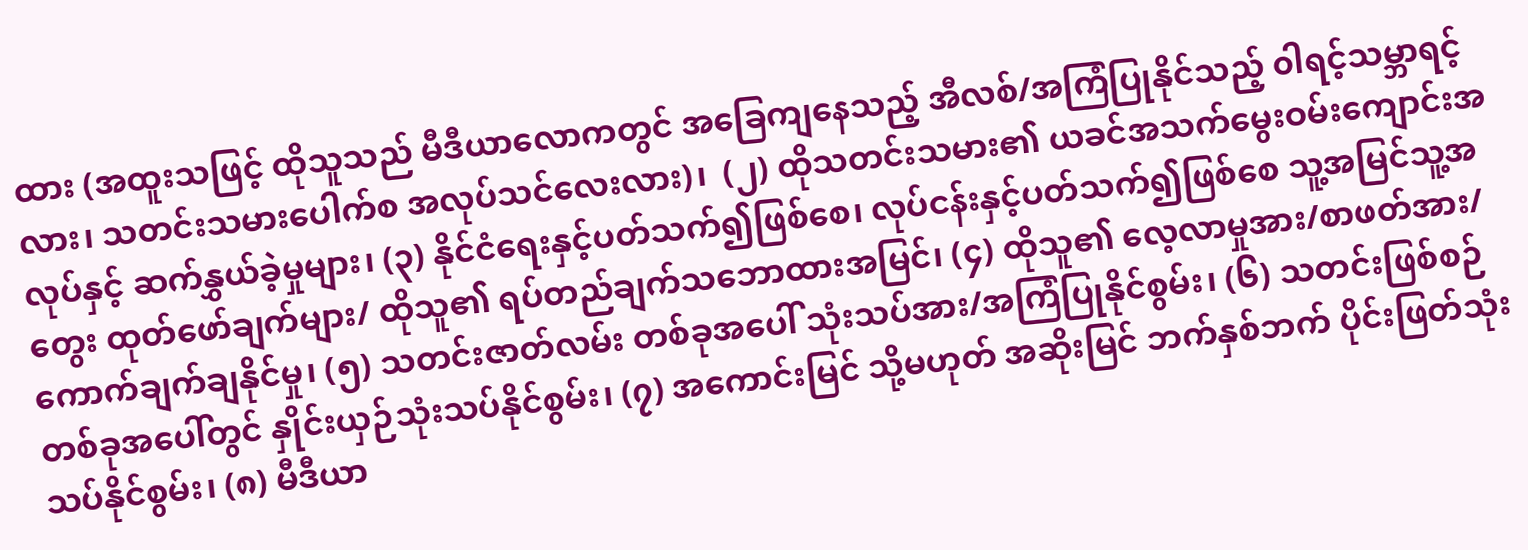ထား (အထူးသဖြင့် ထိုသူသည် မီဒီယာလောကတွင် အခြေကျနေသည့် အီလစ်/အကြံပြုနိုင်သည့် ၀ါရင့်သမ္ဘာရင့်လား၊ သတင်းသမားပေါက်စ အလုပ်သင်လေးလား)၊  (၂) ထိုသတင်းသမား၏ ယခင်အသက်မွေးဝမ်းကျောင်းအလုပ်နှင့် ဆက်နွှယ်ခဲ့မှုများ၊ (၃) နိုင်ငံရေးနှင့်ပတ်သက်၍ဖြစ်စေ၊ လုပ်ငန်းနှင့်ပတ်သက်၍ဖြစ်စေ သူ့အမြင်သူ့အတွေး ထုတ်ဖော်ချက်များ/ ထိုသူ၏ ရပ်တည်ချက်သဘောထားအမြင်၊ (၄) ထိုသူ၏ လေ့လာမှုအား/စာဖတ်အား/ကောက်ချက်ချနိုင်မှု၊ (၅) သတင်းဇာတ်လမ်း တစ်ခုအပေါ် သုံးသပ်အား/အကြံပြုနိုင်စွမ်း၊ (၆) သတင်းဖြစ်စဉ်တစ်ခုအပေါ်တွင် နှိုင်းယှဉ်သုံးသပ်နိုင်စွမ်း၊ (၇) အကောင်းမြင် သို့မဟုတ် အဆိုးမြင် ဘက်နှစ်ဘက် ပိုင်းဖြတ်သုံးသပ်နိုင်စွမ်း၊ (၈) မီဒီယာ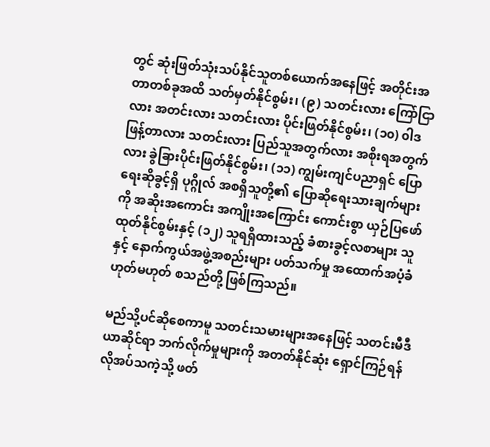တွင် ဆုံးဖြတ်သုံးသပ်နိုင်သူတစ်ယောက်အနေဖြင့် အတိုင်းအတာတစ်ခုအထိ သတ်မှတ်နိုင်စွမ်း၊ (၉) သတင်းလား ကြော်ငြာလား အတင်းလား သတင်းလား ပိုင်းဖြတ်နိုင်စွမ်း၊ (၁၀) ၀ါဒဖြန့်တာလား သတင်းလား ပြည်သူအတွက်လား အစိုးရအတွက်လား ခွဲခြားပိုင်းဖြတ်နိုင်စွမ်း၊ (၁၁) ကျွမ်းကျင်ပညာရှင် ပြောရေးဆိုခွင့်ရှိ ပုဂ္ဂိုလ် အစရှိသူတို့၏ ပြောဆိုရေးသားချက်များကို အဆိုးအကောင်း အကျိုးအကြောင်း ကောင်းစွာ ယှဉ်ပြဖော်ထုတ်နိုင်စွမ်းနှင့် (၁၂) သူရရှိထားသည့် ခံစားခွင့်လစာများ သူနှင့် နောက်ကွယ်အဖွဲ့အစည်းများ ပတ်သက်မှု အထောက်အပံ့ခံ ဟုတ်မဟုတ် စသည်တို့ ဖြစ်ကြသည်။

မည်သို့ပင်ဆိုစေကာမူ သတင်းသမားများအနေဖြင့် သတင်းမီဒီယာဆိုင်ရာ ဘက်လိုက်မှုများကို အတတ်နိုင်ဆုံး ရှောင်ကြဉ်ရန် လိုအပ်သကဲ့သို့ ဖတ်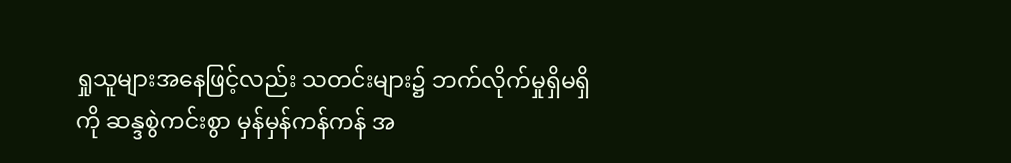ရှုသူများအနေဖြင့်လည်း သတင်းများ၌ ဘက်လိုက်မှုရှိမရှိကို ဆန္ဒစွဲကင်းစွာ မှန်မှန်ကန်ကန် အ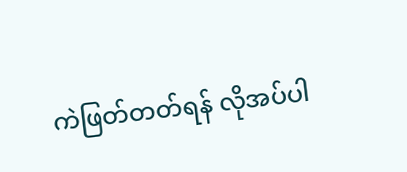ကဲဖြတ်တတ်ရန် လိုအပ်ပါ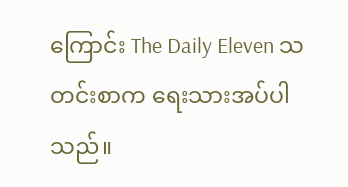ကြောင်း The Daily Eleven သတင်းစာက ရေးသားအပ်ပါသည်။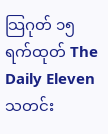သြဂုတ် ၁၅ ရက်ထုတ် The Daily Eleven သတင်း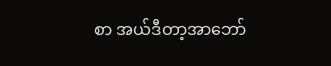စာ အယ်ဒီတာ့အာဘော်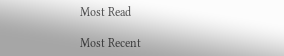Most Read

Most Recent